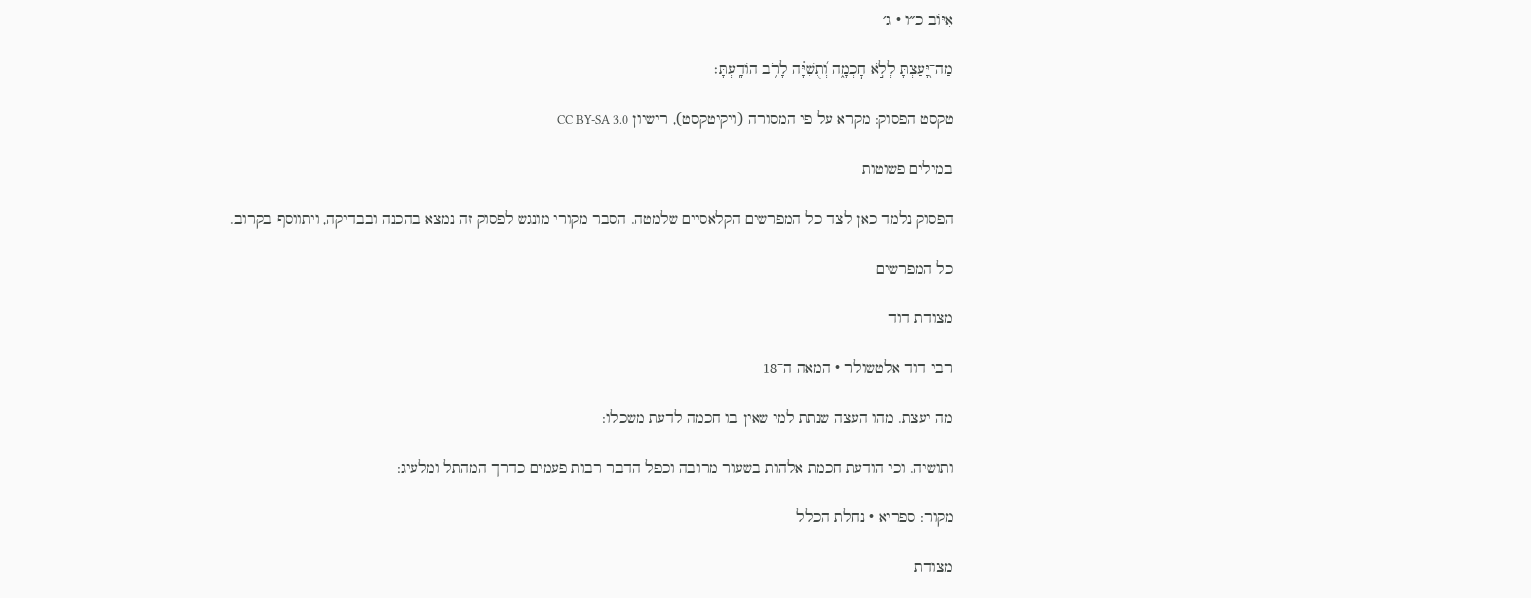אִיּוֹב כ״ו · ג׳

מַה־יָּ֭עַצְתָּ לְלֹ֣א חׇכְמָ֑ה וְ֝תֻשִׁיָּ֗ה לָרֹ֥ב הוֹדָֽעְתָּ׃

טקסט הפסוק: מקרא על פי המסורה (ויקיטקסט), רישיון CC BY-SA 3.0

במילים פשוטות

הפסוק נלמד כאן לצד כל המפרשים הקלאסיים שלמטה. הסבר מקורי מונגש לפסוק זה נמצא בהכנה ובבדיקה, ויתווסף בקרוב.

כל המפרשים

מצודת דוד

רבי דוד אלטשולר · המאה ה־18

מה יעצת. מהו העצה שנתת למי שאין בו חכמה לדעת משכלו:

ותושיה. וכי הודעת חכמת אלהות בשעור מרובה וכפל הדבר רבות פעמים כדרך המהתל ומלעיג:

מקור: ספריא · נחלת הכלל

מצודת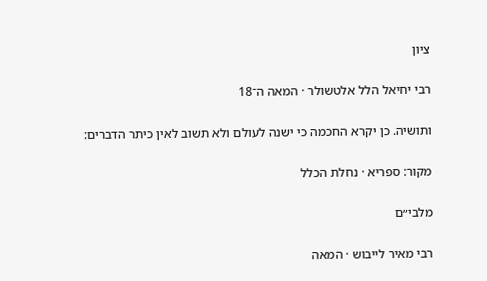ציון

רבי יחיאל הלל אלטשולר · המאה ה־18

ותושיה. כן יקרא החכמה כי ישנה לעולם ולא תשוב לאין כיתר הדברים:

מקור: ספריא · נחלת הכלל

מלבי״ם

רבי מאיר לייבוש · המאה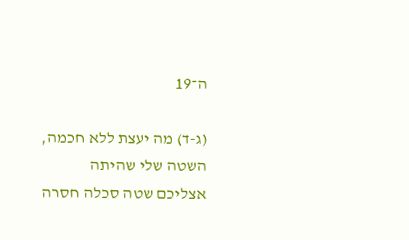ה־19

(ג-ד) מה יעצת ללא חכמה, השטה שלי שהיתה אצליכם שטה סכלה חסרה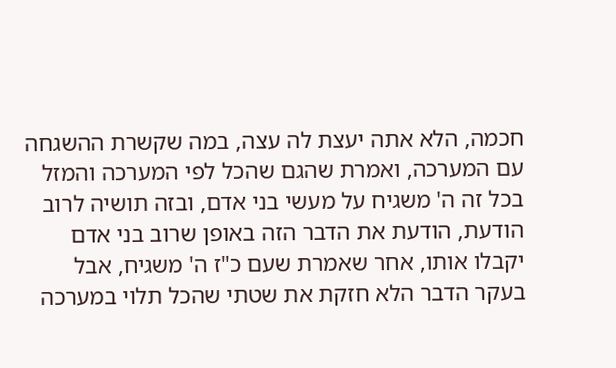חכמה, הלא אתה יעצת לה עצה, במה שקשרת ההשגחה עם המערכה, ואמרת שהגם שהכל לפי המערכה והמזל בכל זה ה' משגיח על מעשי בני אדם, ובזה תושיה לרוב הודעת, הודעת את הדבר הזה באופן שרוב בני אדם יקבלו אותו, אחר שאמרת שעם כ"ז ה' משגיח, אבל בעקר הדבר הלא חזקת את שטתי שהכל תלוי במערכה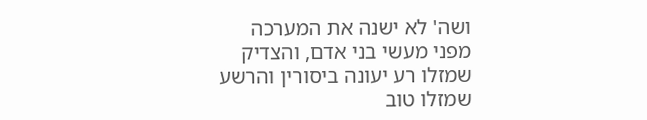ושה' לא ישנה את המערכה מפני מעשי בני אדם, והצדיק שמזלו רע יעונה ביסורין והרשע שמזלו טוב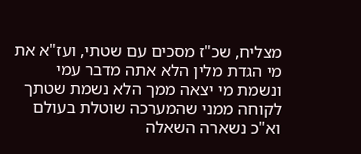מצליח, שכ"ז מסכים עם שטתי, ועז"א את מי הגדת מלין הלא אתה מדבר עמי ונשמת מי יצאה ממך הלא נשמת שטתך לקוחה ממני שהמערכה שוטלת בעולם וא"כ נשארה השאלה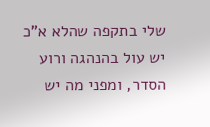שלי בתקפה שהלא א"כ יש עול בהנהגה ורוע הסדר, ומפני מה יש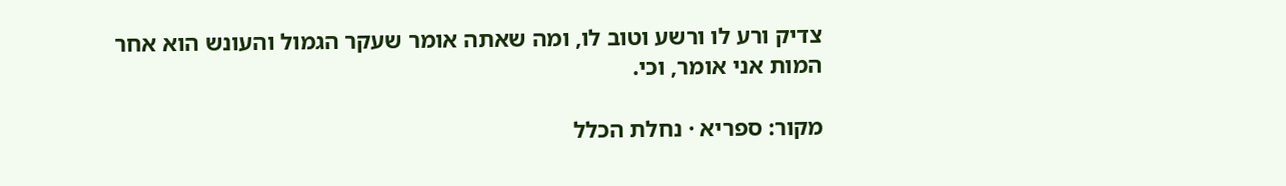צדיק ורע לו ורשע וטוב לו, ומה שאתה אומר שעקר הגמול והעונש הוא אחר המות אני אומר, וכי.

מקור: ספריא · נחלת הכלל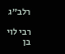רלב״ג

רבי לוי בן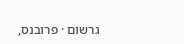גרשום · פרובנס,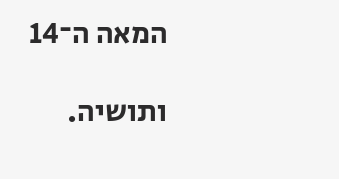המאה ה־14

ותושיה.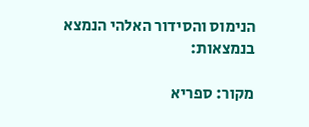הנימוס והסידור האלהי הנמצא בנמצאות:

מקור: ספריא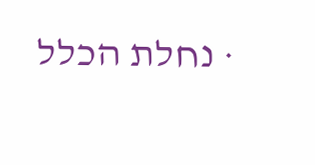· נחלת הכלל